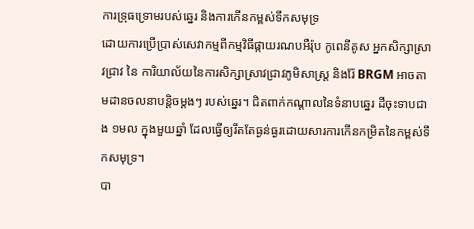ការទ្រុធទ្រោមរបស់ឆ្នេរ និងការកើនកម្ពស់ទឹកសមុទ្រ
ដោយការប្រើប្រាស់សេវាកម្មពីកម្មវិធីផ្កាយរណបអឺរ៉ុប កូពេនីគូស អ្នកសិក្សាស្រាវជ្រាវ នៃ ការិយាល័យនៃការសិក្សាស្រាវជ្រាវភូមិសាស្រ្ត និងរ៉ែ BRGM អាចតាមដានចលនាបន្តិចម្តងៗ របស់ឆ្នេរ។ ជិតពាក់កណ្តាលនៃទំនាបឆ្នេរ ដីចុះទាបជាង ១មល ក្នុងមួយឆ្នាំ ដែលធ្វើឲ្យរឹតតែធ្ងន់ធ្ងរដោយសារការកើនកម្រិតនៃកម្ពស់ទឹកសមុទ្រ។
បា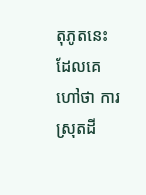តុភូតនេះ ដែលគេហៅថា ការស្រុតដី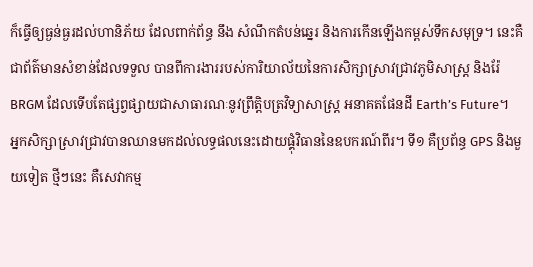ក៏ធ្វើឲ្យធ្ងន់ធ្ងរដល់ហានិភ័យ ដែលពាក់ព័ន្ធ នឹង សំណឹកតំបន់ឆ្នេរ និងការកើនឡើងកម្ពស់ទឹកសមុទ្រ។ នេះគឺជាព័ត៌មានសំខាន់ដែលទទួល បានពីការងាររបស់ការិយាល័យនៃការសិក្សាស្រាវជ្រាវភូមិសាស្រ្ត និងរ៉ែ BRGM ដែលទើបតែផ្សព្វផ្សាយជាសាធារណៈនូវព្រឹត្តិបត្រវិទ្យាសាស្រ្ត អនាគតផែនដី Earth’s Future។
អ្នកសិក្សាស្រាវជ្រាវបានឈានមកដល់លទ្ធផលនេះដោយផ្គុំវិធាននៃឧបករណ៍ពីរ។ ទី១ គឺប្រព័ន្ធ GPS និងមួយទៀត ថ្មីៗនេះ គឺសេវាកម្ម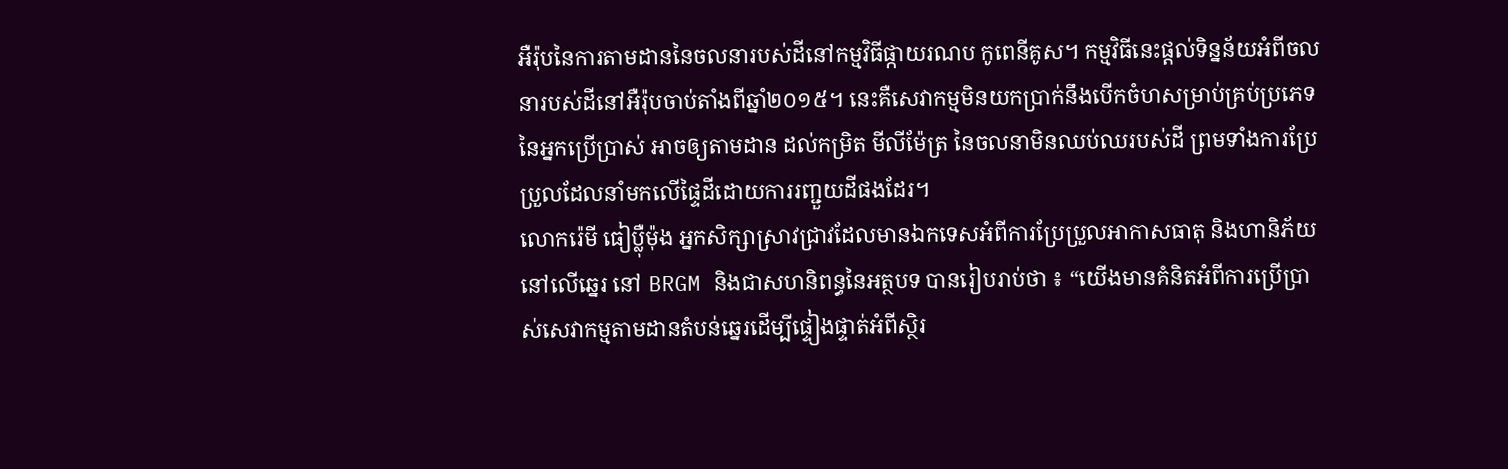អឺរ៉ុបនៃការតាមដាននៃចលនារបស់ដីនៅកម្មវិធីផ្កាយរណប កូពេនីគូស។ កម្មវិធីនេះផ្តល់ទិន្នន័យអំពីចលនារបស់ដីនៅអឺរ៉ុបចាប់តាំងពីឆ្នាំ២០១៥។ នេះគឺសេវាកម្មមិនយកប្រាក់នឹងបើកចំហសម្រាប់គ្រប់ប្រភេទនៃអ្នកប្រើប្រាស់ អាចឲ្យតាមដាន ដល់កម្រិត មីលីម៉ែត្រ នៃចលនាមិនឈប់ឈរបស់ដី ព្រមទាំងការប្រែប្រួលដែលនាំមកលើផ្ទៃដីដោយការរញ្ជួយដីផងដែរ។
លោករ៉េមី ធៀប្ល៉ឺម៉ុង អ្នកសិក្សាស្រាវជ្រាវដែលមានឯកទេសអំពីការប្រែប្រួលអាកាសធាតុ និងហានិភ័យនៅលើឆ្នេរ នៅ BRGM និងជាសហនិពន្ធនៃអត្ថបទ បានរៀបរាប់ថា ៖ “យើងមានគំនិតអំពីការប្រើប្រាស់សេវាកម្មតាមដានតំបន់ឆ្នេរដើម្បីផ្ទៀងផ្ទាត់អំពីស្ថិរ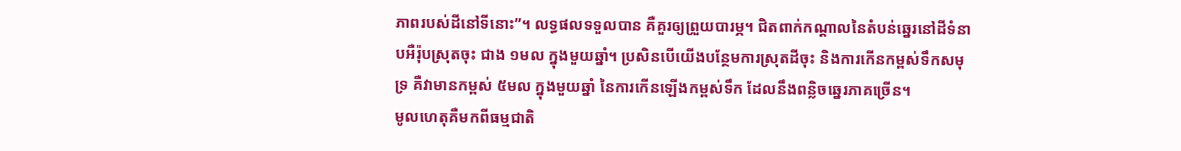ភាពរបស់ដីនៅទីនោះ”។ លទ្ធផលទទួលបាន គឺគួរឲ្យព្រួយបារម្ភ។ ជិតពាក់កណ្តាលនៃតំបន់ឆ្នេរនៅដីទំនាបអឺរ៉ុបស្រុតចុះ ជាង ១មល ក្នុងមួយឆ្នាំ។ ប្រសិនបើយើងបន្ថែមការស្រុតដីចុះ និងការកើនកម្ពស់ទឹកសមុទ្រ គឺវាមានកម្ពស់ ៥មល ក្នុងមួយឆ្នាំ នៃការកើនឡើងកម្ពស់ទឹក ដែលនឹងពន្លិចឆ្នេរភាគច្រើន។
មូលហេតុគឺមកពីធម្មជាតិ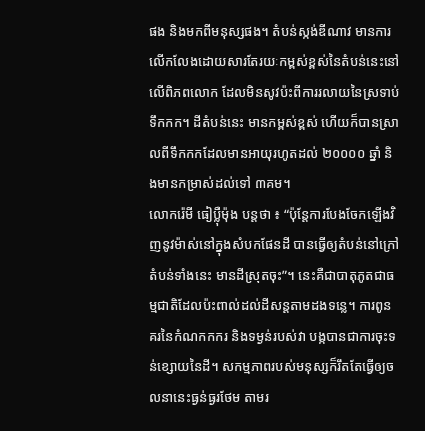ផង និងមកពីមនុស្សផង។ តំបន់ស្កង់ឌីណាវ មានការលើកលែងដោយសារតែរយៈកម្ពស់ខ្ពស់នៃតំបន់នេះនៅលើពិភពលោក ដែលមិនសូវប៉ះពីការរលាយនៃស្រទាប់ទឹកកក។ ដីតំបន់នេះ មានកម្ពស់ខ្ពស់ ហើយក៏បានស្រាលពីទឹកកកដែលមានអាយុរហូតដល់ ២០០០០ ឆ្នាំ និងមានកម្រាស់ដល់ទៅ ៣គម។
លោករ៉េមី ធៀប្ល៉ឺម៉ុង បន្តថា ៖ “ប៉ុន្តែការបែងចែកឡើងវិញនូវម៉ាស់នៅក្នុងសំបកផែនដី បានធ្វើឲ្យតំបន់នៅក្រៅតំបន់ទាំងនេះ មានដីស្រុតចុះ”។ នេះគឺជាបាតុភូតជាធម្មជាតិដែលប៉ះពាល់ដល់ដីសន្តតាមដងទន្លេ។ ការពូនគរនៃកំណកកករ និងទម្ងន់របស់វា បង្កបានជាការចុះទន់ខ្សោយនៃដី។ សកម្មភាពរបស់មនុស្សក៏រឹតតែធ្វើឲ្យចលនានេះធ្ងន់ធ្ងរថែម តាមរ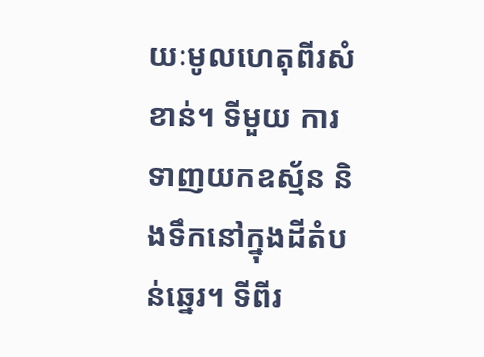យៈមូលហេតុពីរសំខាន់។ ទីមួយ ការទាញយកឧស្ម័ន និងទឹកនៅក្នុងដីតំបន់ឆ្នេរ។ ទីពីរ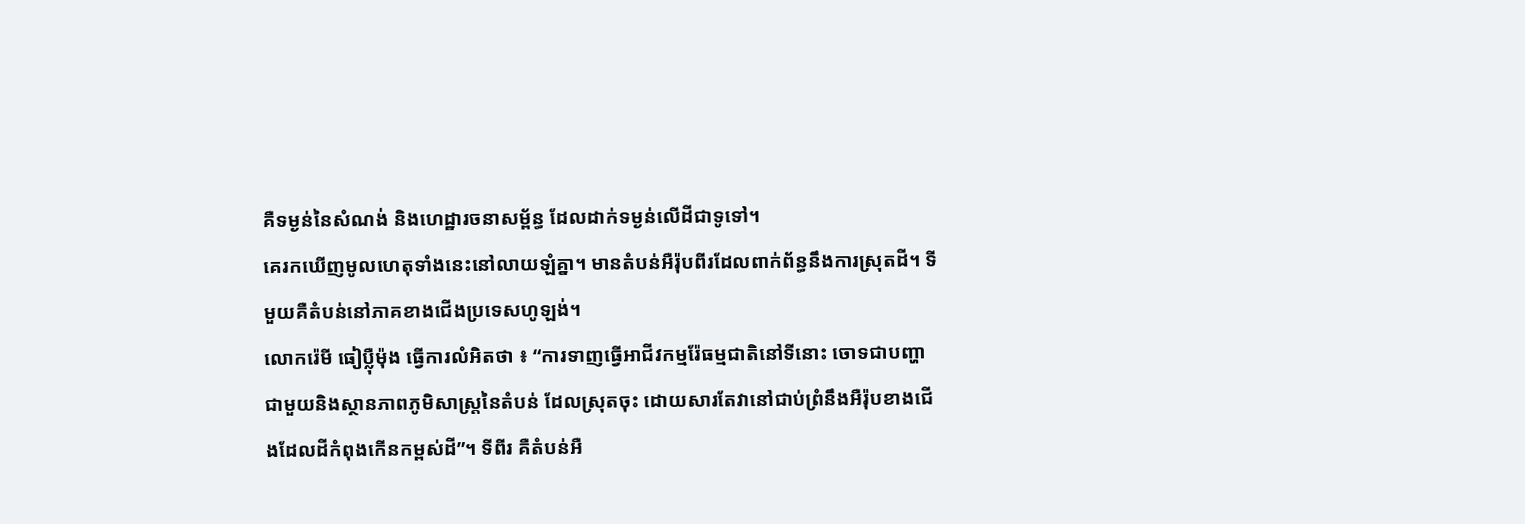គឺទម្ងន់នៃសំណង់ និងហេដ្ឋារចនាសម្ព័ន្ធ ដែលដាក់ទម្ងន់លើដីជាទូទៅ។
គេរកឃើញមូលហេតុទាំងនេះនៅលាយឡំគ្នា។ មានតំបន់អឺរ៉ុបពីរដែលពាក់ព័ន្ធនឹងការស្រុតដី។ ទីមួយគឺតំបន់នៅភាគខាងជើងប្រទេសហូឡង់។
លោករ៉េមី ធៀប្ល៉ឺម៉ុង ធ្វើការលំអិតថា ៖ “ការទាញធ្វើអាជីវកម្មរ៉ែធម្មជាតិនៅទីនោះ ចោទជាបញ្ហាជាមួយនិងស្ថានភាពភូមិសាស្រ្តនៃតំបន់ ដែលស្រុតចុះ ដោយសារតែវានៅជាប់ព្រំនឹងអឺរ៉ុបខាងជើងដែលដីកំពុងកើនកម្ពស់ដី”។ ទីពីរ គឺតំបន់អឺ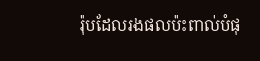រ៉ុបដែលរងផលប៉ះពាល់បំផុ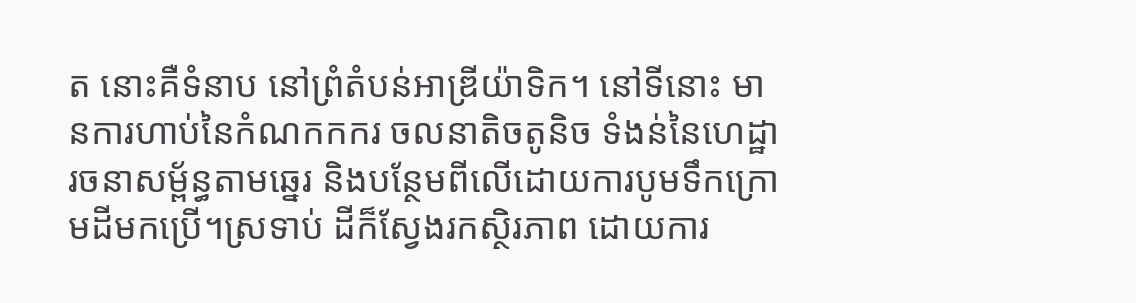ត នោះគឺទំនាប នៅព្រំតំបន់អាឌ្រីយ៉ាទិក។ នៅទីនោះ មានការហាប់នៃកំណកកករ ចលនាតិចតូនិច ទំងន់នៃហេដ្ឋារចនាសម្ព័ន្ធតាមឆ្នេរ និងបន្ថែមពីលើដោយការបូមទឹកក្រោមដីមកប្រើ។ស្រទាប់ ដីក៏ស្វែងរកស្ថិរភាព ដោយការ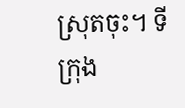ស្រុតចុះ។ ទីក្រុង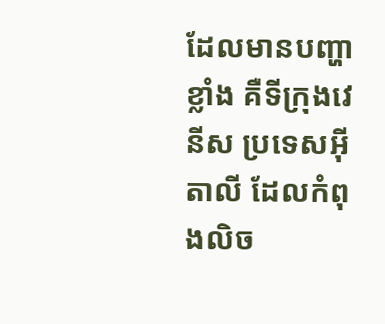ដែលមានបញ្ហាខ្លាំង គឺទីក្រុងវេនីស ប្រទេសអ៊ីតាលី ដែលកំពុងលិច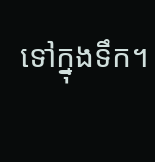ទៅក្នុងទឹក។